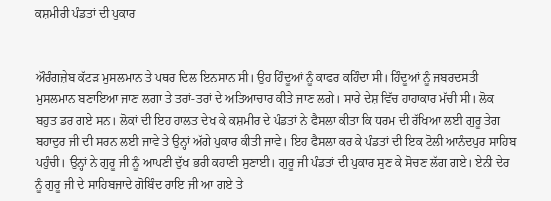ਕਸ਼ਮੀਰੀ ਪੰਡਤਾਂ ਦੀ ਪੁਕਾਰ


ਔਰੰਗਜ਼ੇਬ ਕੱਟੜ ਮੁਸਲਮਾਨ ਤੇ ਪਥਰ ਦਿਲ ਇਨਸਾਨ ਸੀ। ਉਹ ਹਿੰਦੂਆਂ ਨੂੰ ਕਾਫਰ ਕਹਿੰਦਾ ਸੀ। ਹਿੰਦੂਆਂ ਨੂੰ ਜਬਰਦਸਤੀ ਮੁਸਲਮਾਨ ਬਣਾਇਆ ਜਾਣ ਲਗਾ ਤੇ ਤਰਾਂ-ਤਰਾਂ ਦੇ ਅਤਿਆਚਾਰ ਕੀਤੇ ਜਾਣ ਲਗੇ। ਸਾਰੇ ਦੇਸ਼ ਵਿੱਚ ਹਾਹਾਕਾਰ ਮੱਚੀ ਸੀ। ਲੋਕ ਬਹੁਤ ਡਰ ਗਏ ਸਨ। ਲੋਕਾਂ ਦੀ ਇਹ ਹਾਲਤ ਦੇਖ ਕੇ ਕਸ਼ਮੀਰ ਦੇ ਪੰਡਤਾਂ ਨੇ ਫੈਸਲਾ ਕੀਤਾ ਕਿ ਧਰਮ ਦੀ ਰੱਖਿਆ ਲਈ ਗੁਰੂ ਤੇਗ ਬਹਾਦੁਰ ਜੀ ਦੀ ਸਰਨ ਲਈ ਜਾਵੇ ਤੇ ਉਨ੍ਹਾਂ ਅੱਗੇ ਪੁਕਾਰ ਕੀਤੀ ਜਾਵੇ। ਇਹ ਫੈਸਲਾ ਕਰ ਕੇ ਪੰਡਤਾਂ ਦੀ ਇਕ ਟੋਲੀ ਆਨੰਦਪੁਰ ਸਾਹਿਬ ਪਹੁੰਚੀ। ਉਨ੍ਹਾਂ ਨੇ ਗੁਰੂ ਜੀ ਨੂੰ ਆਪਣੀ ਦੁੱਖ ਭਰੀ ਕਹਾਣੀ ਸੁਣਾਈ। ਗੁਰੂ ਜੀ ਪੰਡਤਾਂ ਦੀ ਪੁਕਾਰ ਸੁਣ ਕੇ ਸੋਚਣ ਲੱਗ ਗਏ। ਏਨੀ ਦੇਰ ਨੂੰ ਗੁਰੂ ਜੀ ਦੇ ਸਾਹਿਬਜਾਦੇ ਗੋਬਿੰਦ ਰਾਇ ਜੀ ਆ ਗਏ ਤੇ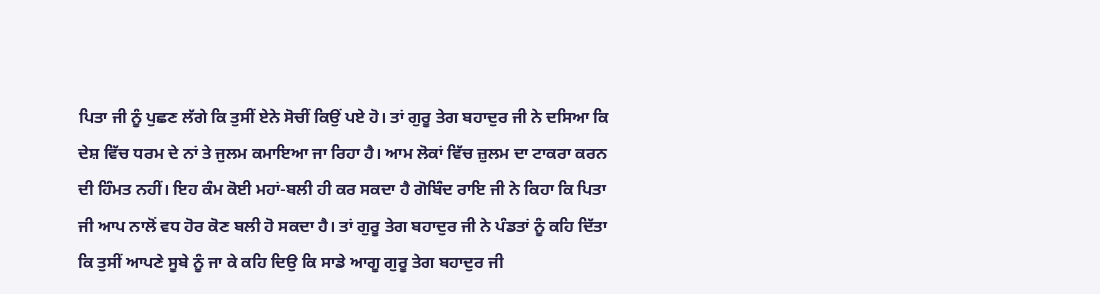ਪਿਤਾ ਜੀ ਨੂੰ ਪੁਛਣ ਲੱਗੇ ਕਿ ਤੁਸੀਂ ਏਨੇ ਸੋਚੀਂ ਕਿਉਂ ਪਏ ਹੋ। ਤਾਂ ਗੁਰੂ ਤੇਗ ਬਹਾਦੁਰ ਜੀ ਨੇ ਦਸਿਆ ਕਿ ਦੇਸ਼ ਵਿੱਚ ਧਰਮ ਦੇ ਨਾਂ ਤੇ ਜੁਲਮ ਕਮਾਇਆ ਜਾ ਰਿਹਾ ਹੈ। ਆਮ ਲੋਕਾਂ ਵਿੱਚ ਜ਼ੁਲਮ ਦਾ ਟਾਕਰਾ ਕਰਨ ਦੀ ਹਿੰਮਤ ਨਹੀਂ। ਇਹ ਕੰਮ ਕੋਈ ਮਹਾਂ-ਬਲੀ ਹੀ ਕਰ ਸਕਦਾ ਹੈ ਗੋਬਿੰਦ ਰਾਇ ਜੀ ਨੇ ਕਿਹਾ ਕਿ ਪਿਤਾ ਜੀ ਆਪ ਨਾਲੋਂ ਵਧ ਹੋਰ ਕੋਣ ਬਲੀ ਹੋ ਸਕਦਾ ਹੈ। ਤਾਂ ਗੁਰੂ ਤੇਗ ਬਹਾਦੁਰ ਜੀ ਨੇ ਪੰਡਤਾਂ ਨੂੰ ਕਹਿ ਦਿੱਤਾ ਕਿ ਤੁਸੀਂ ਆਪਣੇ ਸੂਬੇ ਨੂੰ ਜਾ ਕੇ ਕਹਿ ਦਿਉ ਕਿ ਸਾਡੇ ਆਗੂ ਗੁਰੂ ਤੇਗ ਬਹਾਦੁਰ ਜੀ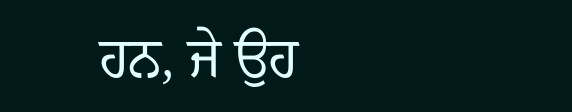ਹਨ, ਜੇ ਉਹ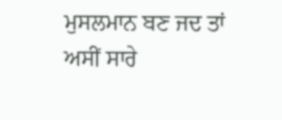ਮੁਸਲਮਾਨ ਬਣ ਜਦ ਤਾਂ ਅਸੀਂ ਸਾਰੇ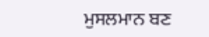ਮੁਸਲਮਾਨ ਬਣ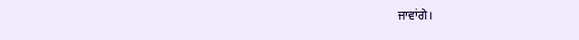ਜਾਵਾਂਗੇ।